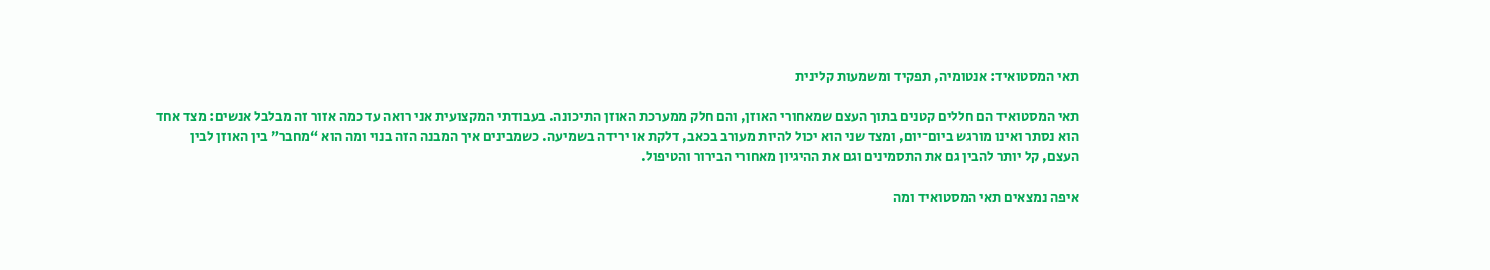תאי המסטואיד: אנטומיה, תפקיד ומשמעות קלינית

תאי המסטואיד הם חללים קטנים בתוך העצם שמאחורי האוזן, והם חלק ממערכת האוזן התיכונה. בעבודתי המקצועית אני רואה עד כמה אזור זה מבלבל אנשים: מצד אחד הוא נסתר ואינו מורגש ביום־יום, ומצד שני הוא יכול להיות מעורב בכאב, דלקת או ירידה בשמיעה. כשמבינים איך המבנה הזה בנוי ומה הוא “מחבר” בין האוזן לבין העצם, קל יותר להבין גם את התסמינים וגם את ההיגיון מאחורי הבירור והטיפול.

איפה נמצאים תאי המסטואיד ומה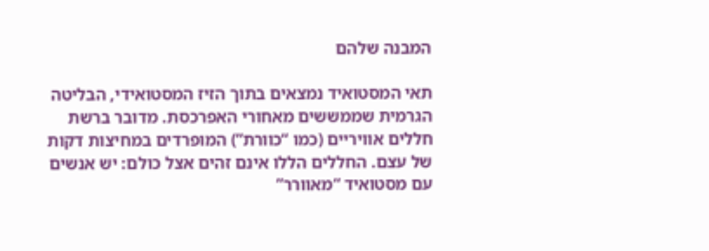המבנה שלהם

תאי המסטואיד נמצאים בתוך הזיז המסטואידי, הבליטה הגרמית שממששים מאחורי האפרכסת. מדובר ברשת חללים אוויריים (כמו “כוורת”) המופרדים במחיצות דקות של עצם. החללים הללו אינם זהים אצל כולם: יש אנשים עם מסטואיד “מאוורר”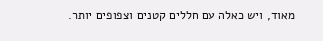מאוד, ויש כאלה עם חללים קטנים וצפופים יותר.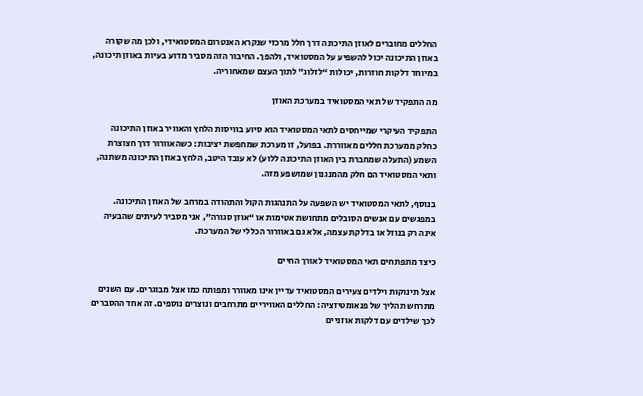החללים מחוברים לאוזן התיכונה דרך חלל מרכזי שנקרא האנטרום המסטואידי, ולכן מה שקורה באוזן התיכונה יכול להשפיע על המסטואיד, ולהפך. החיבור הזה מסביר מדוע בעיות באוזן תיכונה, במיוחד דלקות חוזרות, יכולות “לזלוג” לתוך העצם שמאחוריה.

מה התפקיד של תאי המסטואיד במערכת האוזן

התפקיד העיקרי שמייחסים לתאי המסטואיד הוא סיוע בוויסות הלחץ והאוויר באוזן התיכונה כחלק ממערכת חללים מאווררת. בפועל, זו מערכת שמחפשת יציבות: כשהאוורור דרך חצוצרת השמע (התעלה שמחברת בין האוזן התיכונה ללוע) לא עובד היטב, הלחץ באוזן התיכונה משתנה, ותאי המסטואיד הם חלק מהמנגנון שמושפע מזה.

בנוסף, לתאי המסטואיד יש השפעה על התנהגות הקול והתהודה במרחב של האוזן התיכונה. במפגשים עם אנשים הסובלים מתחושת אטימות או “אוזן סגורה”, אני מסביר לעיתים שהבעיה אינה רק בנוזל או בדלקת עצמה, אלא גם באוורור הכללי של המערכת.

כיצד מתפתחים תאי המסטואיד לאורך החיים

אצל תינוקות וילדים צעירים המסטואיד עדיין אינו מאוורר ומפותח כמו אצל מבוגרים. עם השנים מתרחש תהליך של פנאומטיזציה: החללים האוויריים מתרחבים ונוצרים נוספים. זה אחד ההסברים לכך שילדים עם דלקות אוזניים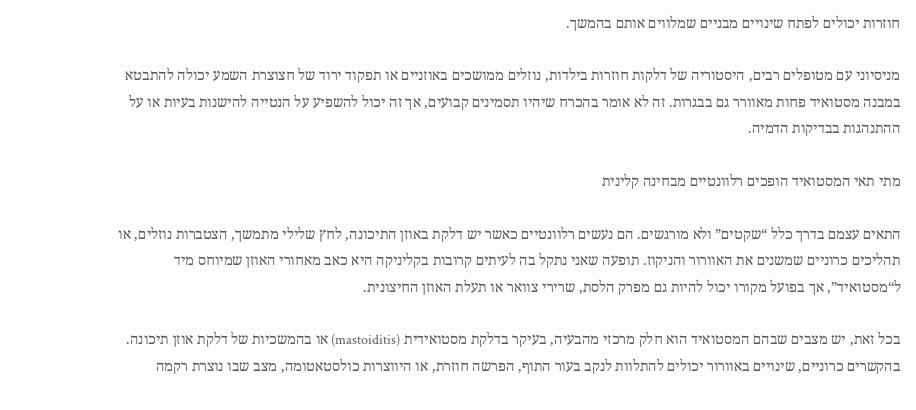חוזרות יכולים לפתח שינויים מבניים שמלווים אותם בהמשך.

מניסיוני עם מטופלים רבים, היסטוריה של דלקות חוזרות בילדות, נוזלים ממושכים באוזניים או תפקוד ירוד של חצוצרת השמע יכולה להתבטא במבנה מסטואיד פחות מאוורר גם בבגרות. זה לא אומר בהכרח שיהיו תסמינים קבועים, אך זה יכול להשפיע על הנטייה להישנות בעיות או על ההתנהגות בבדיקות הדמיה.

מתי תאי המסטואיד הופכים רלוונטיים מבחינה קלינית

התאים עצמם בדרך כלל “שקטים” ולא מורגשים. הם נעשים רלוונטיים כאשר יש דלקת באוזן התיכונה, לחץ שלילי מתמשך, הצטברות נוזלים, או תהליכים כרוניים שמשנים את האוורור והניקוז. תופעה שאני נתקל בה לעיתים קרובות בקליניקה היא כאב מאחורי האוזן שמיוחס מיד ל“מסטואיד”, אך בפועל מקורו יכול להיות גם מפרק הלסת, שרירי צוואר או תעלת האוזן החיצונית.

בכל זאת, יש מצבים שבהם המסטואיד הוא חלק מרכזי מהבעיה, בעיקר בדלקת מסטואידית (mastoiditis) או בהמשכיות של דלקת אוזן תיכונה. בהקשרים כרוניים, שינויים באוורור יכולים להתלוות לנקב בעור התוף, הפרשה חוזרת, או היווצרות כולסטאטומה, מצב שבו נוצרת רקמה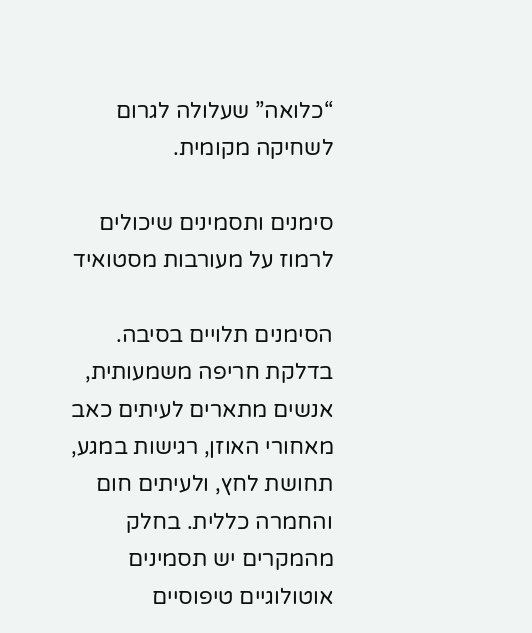“כלואה” שעלולה לגרום לשחיקה מקומית.

סימנים ותסמינים שיכולים לרמוז על מעורבות מסטואיד

הסימנים תלויים בסיבה. בדלקת חריפה משמעותית, אנשים מתארים לעיתים כאב מאחורי האוזן, רגישות במגע, תחושת לחץ, ולעיתים חום והחמרה כללית. בחלק מהמקרים יש תסמינים אוטולוגיים טיפוסיים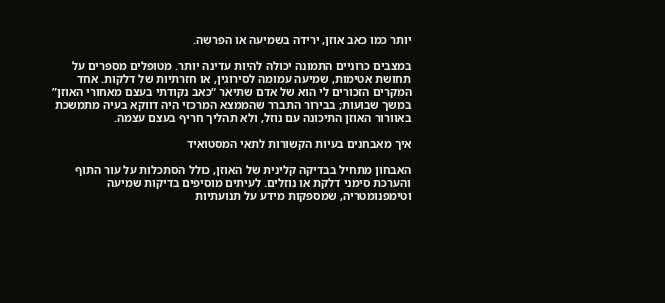יותר כמו כאב אוזן, ירידה בשמיעה או הפרשה.

במצבים כרוניים התמונה יכולה להיות עדינה יותר. מטופלים מספרים על תחושת אטימות, שמיעה עמומה לסירוגין, או חזרתיות של דלקות. אחד המקרים הזכורים לי הוא של אדם שתיאר “כאב נקודתי בעצם מאחורי האוזן” במשך שבועות; בבירור התברר שהממצא המרכזי היה דווקא בעיה מתמשכת באוורור האוזן התיכונה עם נוזל, ולא תהליך חריף בעצם עצמה.

איך מאבחנים בעיות הקשורות לתאי המסטואיד

האבחון מתחיל בבדיקה קלינית של האוזן, כולל הסתכלות על עור התוף והערכת סימני דלקת או נוזלים. לעיתים מוסיפים בדיקות שמיעה וטימפנומטריה, שמספקות מידע על תנועתיות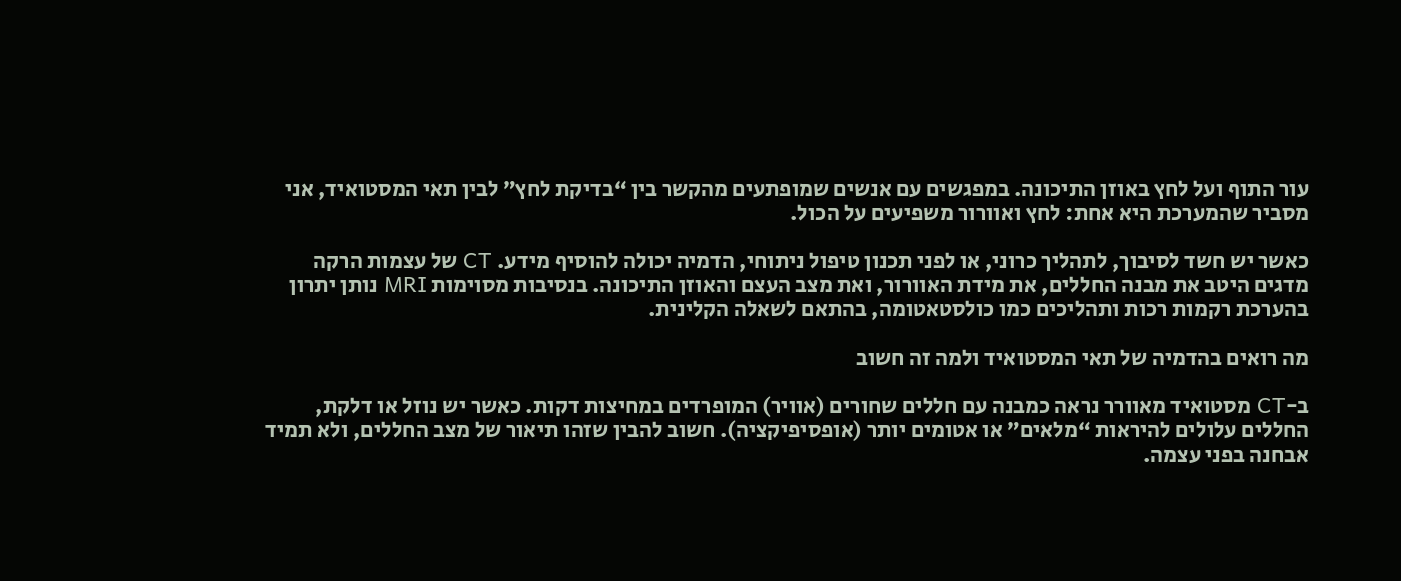עור התוף ועל לחץ באוזן התיכונה. במפגשים עם אנשים שמופתעים מהקשר בין “בדיקת לחץ” לבין תאי המסטואיד, אני מסביר שהמערכת היא אחת: לחץ ואוורור משפיעים על הכול.

כאשר יש חשד לסיבוך, לתהליך כרוני, או לפני תכנון טיפול ניתוחי, הדמיה יכולה להוסיף מידע. CT של עצמות הרקה מדגים היטב את מבנה החללים, את מידת האוורור, ואת מצב העצם והאוזן התיכונה. בנסיבות מסוימות MRI נותן יתרון בהערכת רקמות רכות ותהליכים כמו כולסטאטומה, בהתאם לשאלה הקלינית.

מה רואים בהדמיה של תאי המסטואיד ולמה זה חשוב

ב-CT מסטואיד מאוורר נראה כמבנה עם חללים שחורים (אוויר) המופרדים במחיצות דקות. כאשר יש נוזל או דלקת, החללים עלולים להיראות “מלאים” או אטומים יותר (אופסיפיקציה). חשוב להבין שזהו תיאור של מצב החללים, ולא תמיד אבחנה בפני עצמה.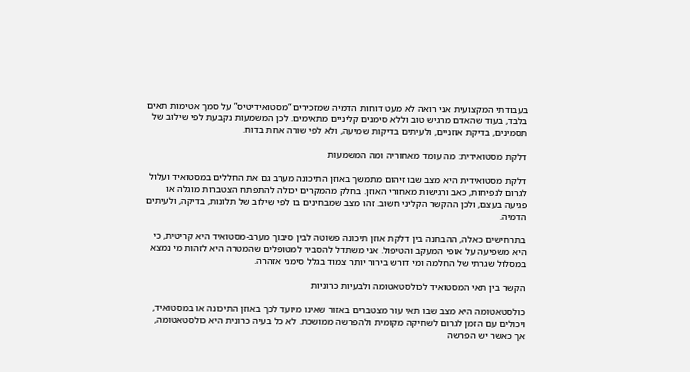בעבודתי המקצועית אני רואה לא מעט דוחות הדמיה שמזכירים “מסטואידיטיס” על סמך אטימות תאים בלבד, בעוד שהאדם מרגיש טוב וללא סימנים קליניים מתאימים. לכן המשמעות נקבעת לפי שילוב של תסמינים, בדיקת אוזניים, ולעיתים בדיקות שמיעה, ולא לפי שורה אחת בדוח.

דלקת מסטואידית: מה עומד מאחוריה ומה המשמעות

דלקת מסטואידית היא מצב שבו זיהום מתמשך באוזן התיכונה מערב גם את החללים במסטואיד ועלול לגרום לנפיחות, כאב ורגישות מאחורי האוזן. בחלק מהמקרים יכולה להתפתח הצטברות מוגלה או פגיעה בעצם, ולכן ההקשר הקליני חשוב. זהו מצב שמבחינים בו לפי שילוב של תלונות, בדיקה, ולעיתים הדמיה.

בתרחישים כאלה, ההבחנה בין דלקת אוזן תיכונה פשוטה לבין סיבוך מערב-מסטואיד היא קריטית, כי היא משפיעה על אופי המעקב והטיפול. אני משתדל להסביר למטופלים שהמטרה היא לזהות מי נמצא במסלול שגרתי של החלמה ומי דורש בירור יותר צמוד בגלל סימני אזהרה.

הקשר בין תאי המסטואיד לכולסטאטומה ולבעיות כרוניות

כולסטאטומה היא מצב שבו תאי עור מצטברים באזור שאינו מיועד לכך באוזן התיכונה או במסטואיד, ויכולים עם הזמן לגרום לשחיקה מקומית ולהפרשה ממושכת. לא כל בעיה כרונית היא כולסטאטומה, אך כאשר יש הפרשה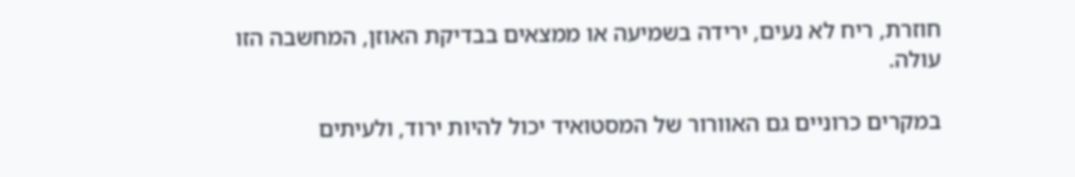חוזרת, ריח לא נעים, ירידה בשמיעה או ממצאים בבדיקת האוזן, המחשבה הזו עולה.

במקרים כרוניים גם האוורור של המסטואיד יכול להיות ירוד, ולעיתים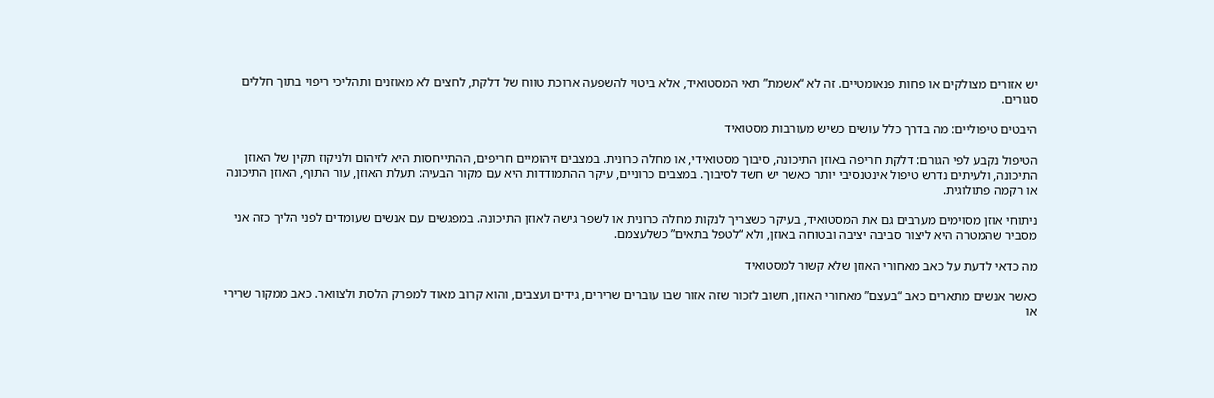יש אזורים מצולקים או פחות פנאומטיים. זה לא “אשמת” תאי המסטואיד, אלא ביטוי להשפעה ארוכת טווח של דלקת, לחצים לא מאוזנים ותהליכי ריפוי בתוך חללים סגורים.

היבטים טיפוליים: מה בדרך כלל עושים כשיש מעורבות מסטואיד

הטיפול נקבע לפי הגורם: דלקת חריפה באוזן התיכונה, סיבוך מסטואידי, או מחלה כרונית. במצבים זיהומיים חריפים, ההתייחסות היא לזיהום ולניקוז תקין של האוזן התיכונה, ולעיתים נדרש טיפול אינטנסיבי יותר כאשר יש חשד לסיבוך. במצבים כרוניים, עיקר ההתמודדות היא עם מקור הבעיה: תעלת האוזן, עור התוף, האוזן התיכונה או רקמה פתולוגית.

ניתוחי אוזן מסוימים מערבים גם את המסטואיד, בעיקר כשצריך לנקות מחלה כרונית או לשפר גישה לאוזן התיכונה. במפגשים עם אנשים שעומדים לפני הליך כזה אני מסביר שהמטרה היא ליצור סביבה יציבה ובטוחה באוזן, ולא “לטפל בתאים” כשלעצמם.

מה כדאי לדעת על כאב מאחורי האוזן שלא קשור למסטואיד

כאשר אנשים מתארים כאב “בעצם” מאחורי האוזן, חשוב לזכור שזה אזור שבו עוברים שרירים, גידים ועצבים, והוא קרוב מאוד למפרק הלסת ולצוואר. כאב ממקור שרירי או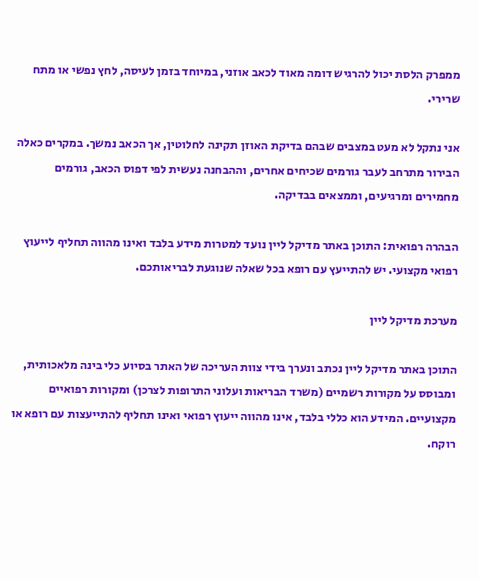ממפרק הלסת יכול להרגיש דומה מאוד לכאב אוזני, במיוחד בזמן לעיסה, לחץ נפשי או מתח שרירי.

אני נתקל לא מעט במצבים שבהם בדיקת האוזן תקינה לחלוטין, אך הכאב נמשך. במקרים כאלה הבירור מתרחב לעבר גורמים שכיחים אחרים, וההבחנה נעשית לפי דפוס הכאב, גורמים מחמירים ומרגיעים, וממצאים בבדיקה.

הבהרה רפואית: התוכן באתר מדיקל ליין נועד למטרות מידע בלבד ואינו מהווה תחליף לייעוץ רפואי מקצועי. יש להתייעץ עם רופא בכל שאלה שנוגעת לבריאותכם.

מערכת מדיקל ליין

התוכן באתר מדיקל ליין נכתב ונערך בידי צוות העריכה של האתר בסיוע כלי בינה מלאכותית, ומבוסס על מקורות רשמיים (משרד הבריאות ועלוני התרופות לצרכן) ומקורות רפואיים מקצועיים. המידע הוא כללי בלבד, אינו מהווה ייעוץ רפואי ואינו תחליף להתייעצות עם רופא או רוקח.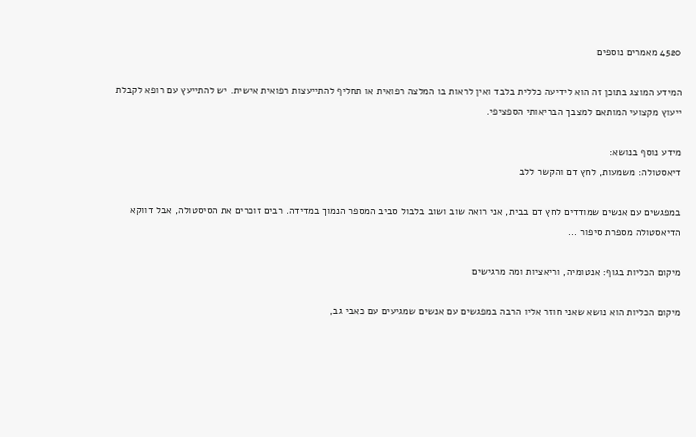4520 מאמרים נוספים

המידע המוצג בתוכן זה הוא לידיעה כללית בלבד ואין לראות בו המלצה רפואית או תחליף להתייעצות רפואית אישית. יש להתייעץ עם רופא לקבלת ייעוץ מקצועי המותאם למצבך הבריאותי הספציפי.

מידע נוסף בנושא:
דיאסטולה: משמעות, לחץ דם והקשר ללב

במפגשים עם אנשים שמודדים לחץ דם בבית, אני רואה שוב ושוב בלבול סביב המספר הנמוך במדידה. רבים זוכרים את הסיסטולה, אבל דווקא הדיאסטולה מספרת סיפור ...

מיקום הכליות בגוף: אנטומיה, וריאציות ומה מרגישים

מיקום הכליות הוא נושא שאני חוזר אליו הרבה במפגשים עם אנשים שמגיעים עם כאבי גב,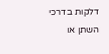דלקות בדרכי השתן או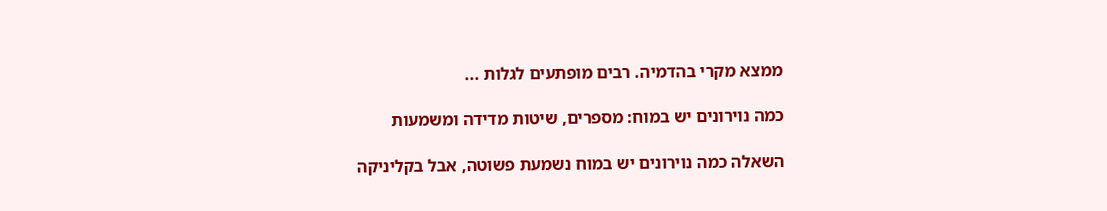ממצא מקרי בהדמיה. רבים מופתעים לגלות ...

כמה נוירונים יש במוח: מספרים, שיטות מדידה ומשמעות

השאלה כמה נוירונים יש במוח נשמעת פשוטה, אבל בקליניקה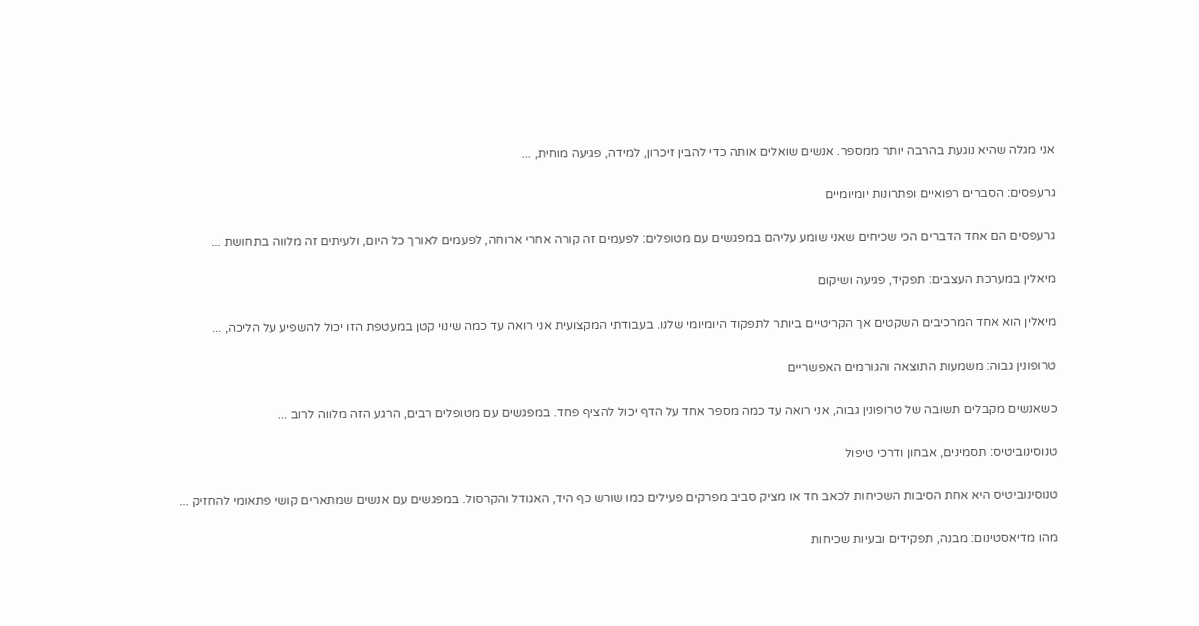אני מגלה שהיא נוגעת בהרבה יותר ממספר. אנשים שואלים אותה כדי להבין זיכרון, למידה, פגיעה מוחית, ...

גרעפסים: הסברים רפואיים ופתרונות יומיומיים

גרעפסים הם אחד הדברים הכי שכיחים שאני שומע עליהם במפגשים עם מטופלים: לפעמים זה קורה אחרי ארוחה, לפעמים לאורך כל היום, ולעיתים זה מלווה בתחושת ...

מיאלין במערכת העצבים: תפקיד, פגיעה ושיקום

מיאלין הוא אחד המרכיבים השקטים אך הקריטיים ביותר לתפקוד היומיומי שלנו. בעבודתי המקצועית אני רואה עד כמה שינוי קטן במעטפת הזו יכול להשפיע על הליכה, ...

טרופונין גבוה: משמעות התוצאה והגורמים האפשריים

כשאנשים מקבלים תשובה של טרופונין גבוה, אני רואה עד כמה מספר אחד על הדף יכול להציף פחד. במפגשים עם מטופלים רבים, הרגע הזה מלווה לרוב ...

טנוסינוביטיס: תסמינים, אבחון ודרכי טיפול

טנוסינוביטיס היא אחת הסיבות השכיחות לכאב חד או מציק סביב מפרקים פעילים כמו שורש כף היד, האגודל והקרסול. במפגשים עם אנשים שמתארים קושי פתאומי להחזיק ...

מהו מדיאסטינום: מבנה, תפקידים ובעיות שכיחות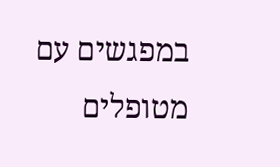במפגשים עם מטופלים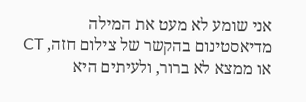אני שומע לא מעט את המילה מדיאסטינום בהקשר של צילום חזה, CT או ממצא לא ברור, ולעיתים היא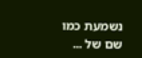נשמעת כמו שם של ...